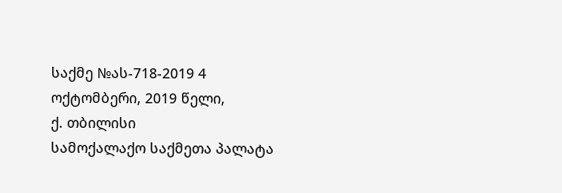საქმე №ას-718-2019 4 ოქტომბერი, 2019 წელი,
ქ. თბილისი
სამოქალაქო საქმეთა პალატა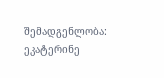შემადგენლობა:
ეკატერინე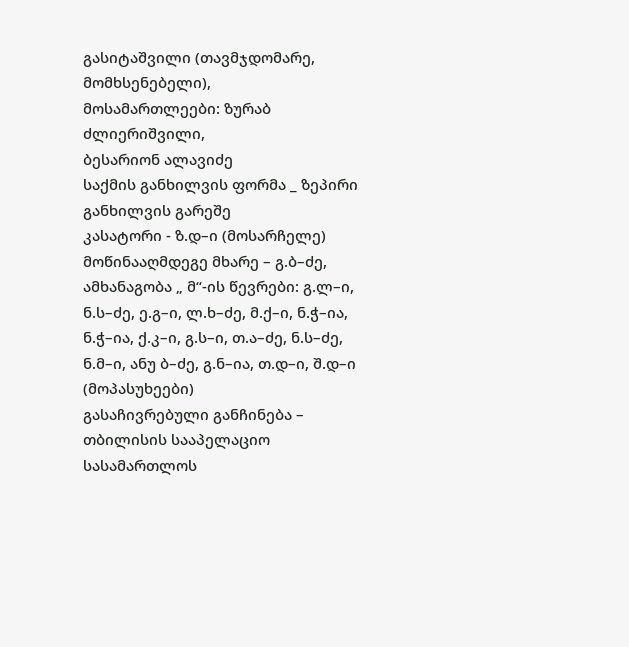გასიტაშვილი (თავმჯდომარე, მომხსენებელი),
მოსამართლეები: ზურაბ ძლიერიშვილი,
ბესარიონ ალავიძე
საქმის განხილვის ფორმა _ ზეპირი განხილვის გარეშე
კასატორი - ზ.დ–ი (მოსარჩელე)
მოწინააღმდეგე მხარე – გ.ბ–ძე, ამხანაგობა „ მ“-ის წევრები: გ.ლ–ი, ნ.ს–ძე, ე.გ–ი, ლ.ხ–ძე, მ.ქ–ი, ნ.ჭ–ია, ნ.ჭ–ია, ქ.კ–ი, გ.ს–ი, თ.ა–ძე, ნ.ს–ძე, ნ.მ–ი, ანუ ბ–ძე, გ.ნ–ია, თ.დ–ი, შ.დ–ი (მოპასუხეები)
გასაჩივრებული განჩინება – თბილისის სააპელაციო სასამართლოს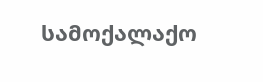სამოქალაქო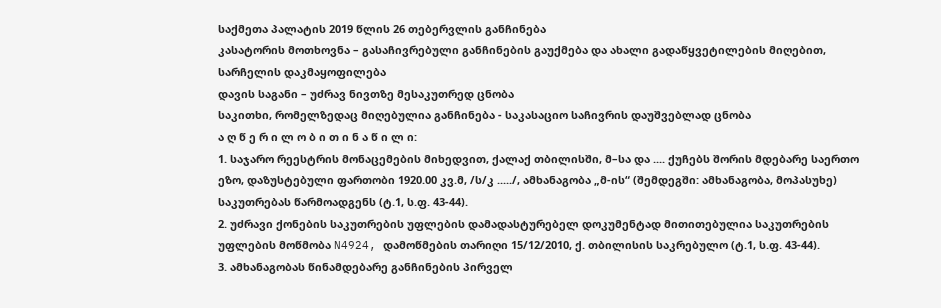საქმეთა პალატის 2019 წლის 26 თებერვლის განჩინება
კასატორის მოთხოვნა – გასაჩივრებული განჩინების გაუქმება და ახალი გადაწყვეტილების მიღებით, სარჩელის დაკმაყოფილება
დავის საგანი – უძრავ ნივთზე მესაკუთრედ ცნობა
საკითხი, რომელზედაც მიღებულია განჩინება - საკასაციო საჩივრის დაუშვებლად ცნობა
ა ღ წ ე რ ი ლ ო ბ ი თ ი ნ ა წ ი ლ ი:
1. საჯარო რეესტრის მონაცემების მიხედვით, ქალაქ თბილისში, მ–სა და .... ქუჩებს შორის მდებარე საერთო ეზო, დაზუსტებული ფართობი 1920.00 კვ.მ, /ს/კ ...../, ამხანაგობა „მ-ის“ (შემდეგში: ამხანაგობა, მოპასუხე) საკუთრებას წარმოადგენს (ტ.1, ს.ფ. 43-44).
2. უძრავი ქონების საკუთრების უფლების დამადასტურებელ დოკუმენტად მითითებულია საკუთრების უფლების მოწმობა N4924, დამოწმების თარიღი 15/12/2010, ქ. თბილისის საკრებულო (ტ.1, ს.ფ. 43-44).
3. ამხანაგობას წინამდებარე განჩინების პირველ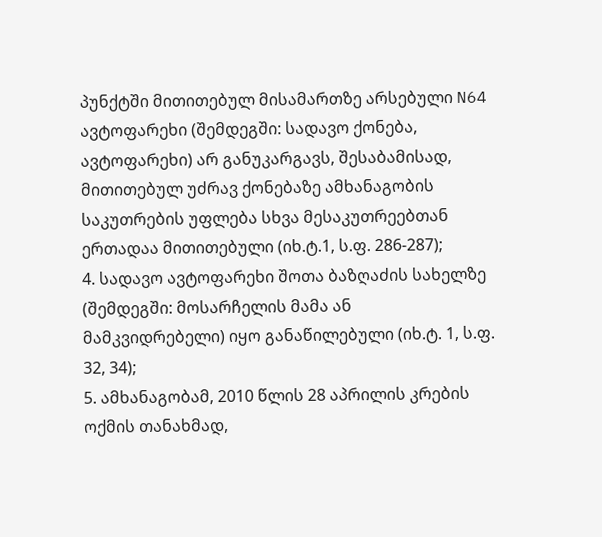პუნქტში მითითებულ მისამართზე არსებული N64 ავტოფარეხი (შემდეგში: სადავო ქონება, ავტოფარეხი) არ განუკარგავს, შესაბამისად, მითითებულ უძრავ ქონებაზე ამხანაგობის საკუთრების უფლება სხვა მესაკუთრეებთან ერთადაა მითითებული (იხ.ტ.1, ს.ფ. 286-287);
4. სადავო ავტოფარეხი შოთა ბაზღაძის სახელზე (შემდეგში: მოსარჩელის მამა ან მამკვიდრებელი) იყო განაწილებული (იხ.ტ. 1, ს.ფ. 32, 34);
5. ამხანაგობამ, 2010 წლის 28 აპრილის კრების ოქმის თანახმად,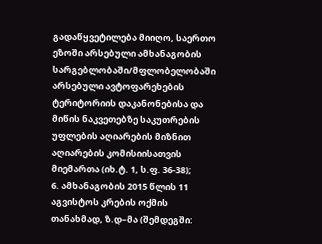გადაწყვეტილება მიიღო, საერთო ეზოში არსებული ამხანაგობის სარგებლობაში/მფლობელობაში არსებული ავტოფარეხების ტერიტორიის დაკანონებისა და მიწის ნაკვეთებზე საკუთრების უფლების აღიარების მიზნით აღიარების კომისიისათვის მიემართა (იხ.ტ. 1, ს.ფ. 36-38);
6. ამხანაგობის 2015 წლის 11 აგვისტოს კრების ოქმის თანახმად, ზ.დ–მა (შემდეგში: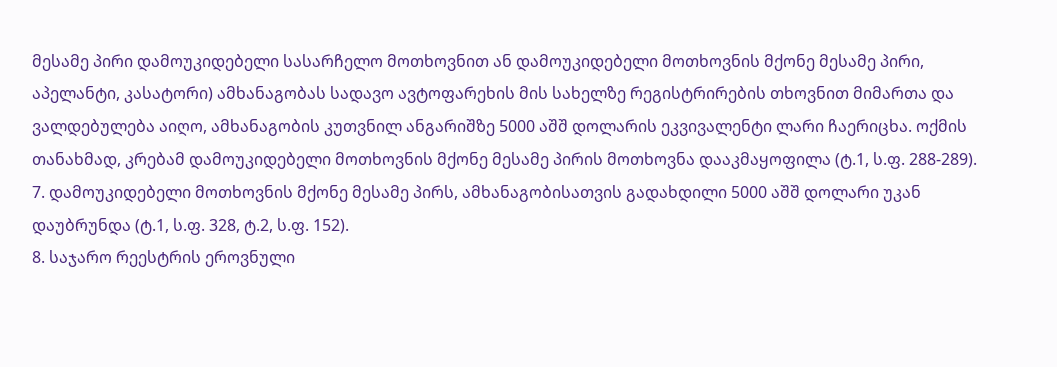მესამე პირი დამოუკიდებელი სასარჩელო მოთხოვნით ან დამოუკიდებელი მოთხოვნის მქონე მესამე პირი, აპელანტი, კასატორი) ამხანაგობას სადავო ავტოფარეხის მის სახელზე რეგისტრირების თხოვნით მიმართა და ვალდებულება აიღო, ამხანაგობის კუთვნილ ანგარიშზე 5000 აშშ დოლარის ეკვივალენტი ლარი ჩაერიცხა. ოქმის თანახმად, კრებამ დამოუკიდებელი მოთხოვნის მქონე მესამე პირის მოთხოვნა დააკმაყოფილა (ტ.1, ს.ფ. 288-289).
7. დამოუკიდებელი მოთხოვნის მქონე მესამე პირს, ამხანაგობისათვის გადახდილი 5000 აშშ დოლარი უკან დაუბრუნდა (ტ.1, ს.ფ. 328, ტ.2, ს.ფ. 152).
8. საჯარო რეესტრის ეროვნული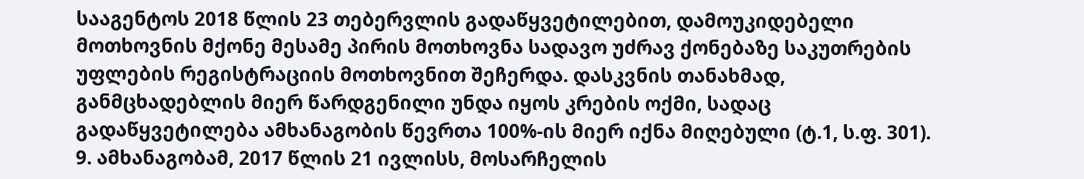სააგენტოს 2018 წლის 23 თებერვლის გადაწყვეტილებით, დამოუკიდებელი მოთხოვნის მქონე მესამე პირის მოთხოვნა სადავო უძრავ ქონებაზე საკუთრების უფლების რეგისტრაციის მოთხოვნით შეჩერდა. დასკვნის თანახმად, განმცხადებლის მიერ წარდგენილი უნდა იყოს კრების ოქმი, სადაც გადაწყვეტილება ამხანაგობის წევრთა 100%-ის მიერ იქნა მიღებული (ტ.1, ს.ფ. 301).
9. ამხანაგობამ, 2017 წლის 21 ივლისს, მოსარჩელის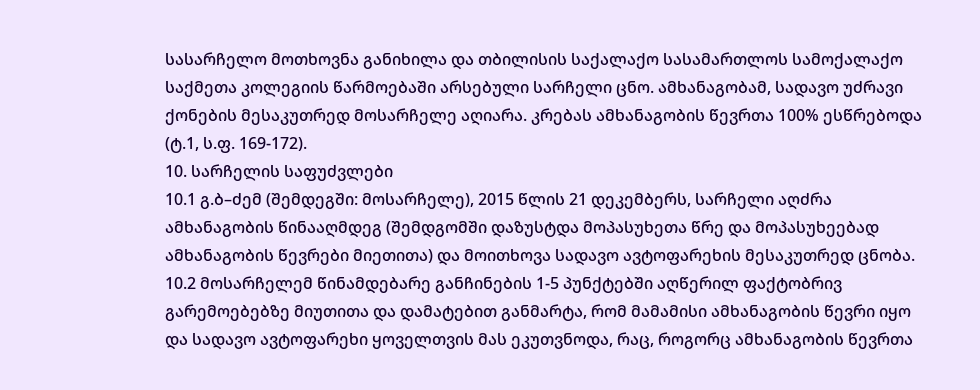სასარჩელო მოთხოვნა განიხილა და თბილისის საქალაქო სასამართლოს სამოქალაქო საქმეთა კოლეგიის წარმოებაში არსებული სარჩელი ცნო. ამხანაგობამ, სადავო უძრავი ქონების მესაკუთრედ მოსარჩელე აღიარა. კრებას ამხანაგობის წევრთა 100% ესწრებოდა (ტ.1, ს.ფ. 169-172).
10. სარჩელის საფუძვლები
10.1 გ.ბ–ძემ (შემდეგში: მოსარჩელე), 2015 წლის 21 დეკემბერს, სარჩელი აღძრა ამხანაგობის წინააღმდეგ (შემდგომში დაზუსტდა მოპასუხეთა წრე და მოპასუხეებად ამხანაგობის წევრები მიეთითა) და მოითხოვა სადავო ავტოფარეხის მესაკუთრედ ცნობა.
10.2 მოსარჩელემ წინამდებარე განჩინების 1-5 პუნქტებში აღწერილ ფაქტობრივ გარემოებებზე მიუთითა და დამატებით განმარტა, რომ მამამისი ამხანაგობის წევრი იყო და სადავო ავტოფარეხი ყოველთვის მას ეკუთვნოდა, რაც, როგორც ამხანაგობის წევრთა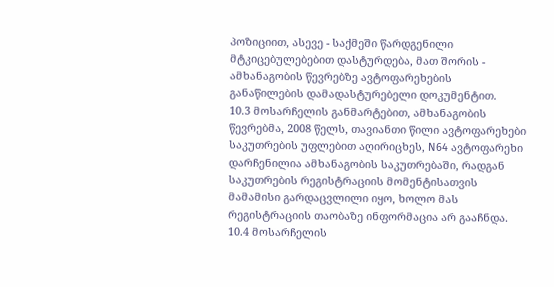პოზიციით, ასევე - საქმეში წარდგენილი მტკიცებულებებით დასტურდება, მათ შორის - ამხანაგობის წევრებზე ავტოფარეხების განაწილების დამადასტურებელი დოკუმენტით.
10.3 მოსარჩელის განმარტებით, ამხანაგობის წევრებმა, 2008 წელს, თავიანთი წილი ავტოფარეხები საკუთრების უფლებით აღირიცხეს, N64 ავტოფარეხი დარჩენილია ამხანაგობის საკუთრებაში, რადგან საკუთრების რეგისტრაციის მომენტისათვის მამამისი გარდაცვლილი იყო, ხოლო მას რეგისტრაციის თაობაზე ინფორმაცია არ გააჩნდა.
10.4 მოსარჩელის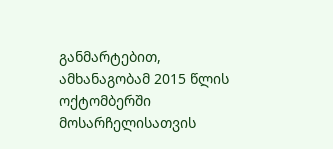განმარტებით, ამხანაგობამ 2015 წლის ოქტომბერში მოსარჩელისათვის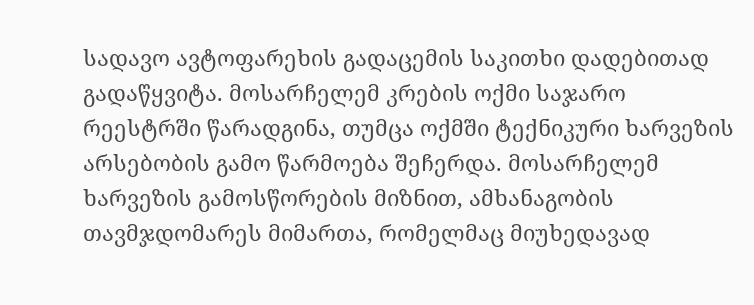სადავო ავტოფარეხის გადაცემის საკითხი დადებითად გადაწყვიტა. მოსარჩელემ კრების ოქმი საჯარო რეესტრში წარადგინა, თუმცა ოქმში ტექნიკური ხარვეზის არსებობის გამო წარმოება შეჩერდა. მოსარჩელემ ხარვეზის გამოსწორების მიზნით, ამხანაგობის თავმჯდომარეს მიმართა, რომელმაც მიუხედავად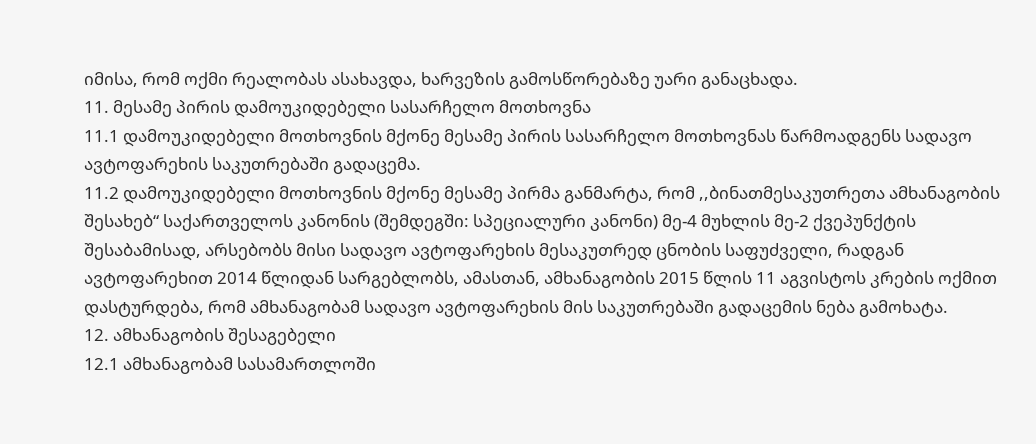იმისა, რომ ოქმი რეალობას ასახავდა, ხარვეზის გამოსწორებაზე უარი განაცხადა.
11. მესამე პირის დამოუკიდებელი სასარჩელო მოთხოვნა
11.1 დამოუკიდებელი მოთხოვნის მქონე მესამე პირის სასარჩელო მოთხოვნას წარმოადგენს სადავო ავტოფარეხის საკუთრებაში გადაცემა.
11.2 დამოუკიდებელი მოთხოვნის მქონე მესამე პირმა განმარტა, რომ ,,ბინათმესაკუთრეთა ამხანაგობის შესახებ“ საქართველოს კანონის (შემდეგში: სპეციალური კანონი) მე-4 მუხლის მე-2 ქვეპუნქტის შესაბამისად, არსებობს მისი სადავო ავტოფარეხის მესაკუთრედ ცნობის საფუძველი, რადგან ავტოფარეხით 2014 წლიდან სარგებლობს, ამასთან, ამხანაგობის 2015 წლის 11 აგვისტოს კრების ოქმით დასტურდება, რომ ამხანაგობამ სადავო ავტოფარეხის მის საკუთრებაში გადაცემის ნება გამოხატა.
12. ამხანაგობის შესაგებელი
12.1 ამხანაგობამ სასამართლოში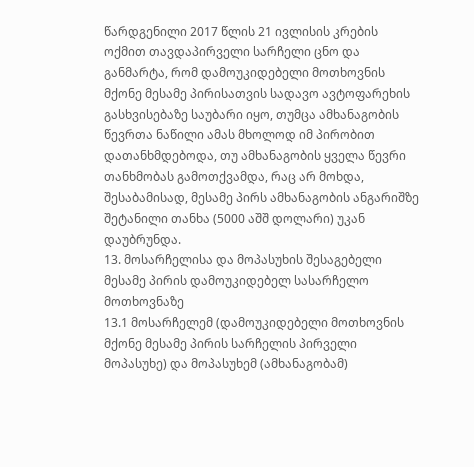წარდგენილი 2017 წლის 21 ივლისის კრების ოქმით თავდაპირველი სარჩელი ცნო და განმარტა, რომ დამოუკიდებელი მოთხოვნის მქონე მესამე პირისათვის სადავო ავტოფარეხის გასხვისებაზე საუბარი იყო, თუმცა ამხანაგობის წევრთა ნაწილი ამას მხოლოდ იმ პირობით დათანხმდებოდა, თუ ამხანაგობის ყველა წევრი თანხმობას გამოთქვამდა, რაც არ მოხდა, შესაბამისად, მესამე პირს ამხანაგობის ანგარიშზე შეტანილი თანხა (5000 აშშ დოლარი) უკან დაუბრუნდა.
13. მოსარჩელისა და მოპასუხის შესაგებელი მესამე პირის დამოუკიდებელ სასარჩელო მოთხოვნაზე
13.1 მოსარჩელემ (დამოუკიდებელი მოთხოვნის მქონე მესამე პირის სარჩელის პირველი მოპასუხე) და მოპასუხემ (ამხანაგობამ)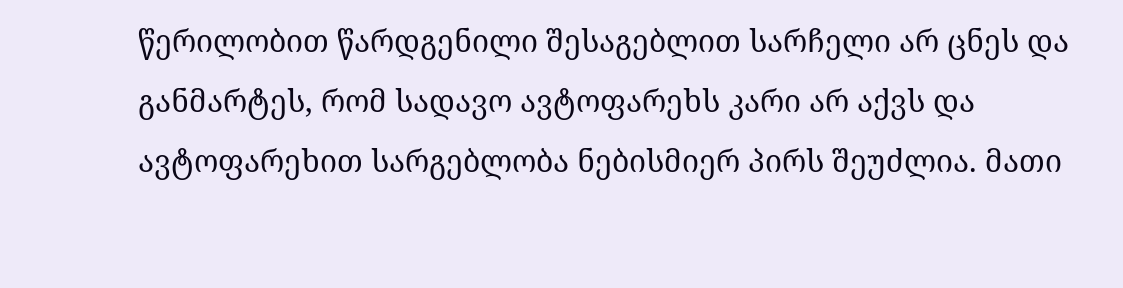წერილობით წარდგენილი შესაგებლით სარჩელი არ ცნეს და განმარტეს, რომ სადავო ავტოფარეხს კარი არ აქვს და ავტოფარეხით სარგებლობა ნებისმიერ პირს შეუძლია. მათი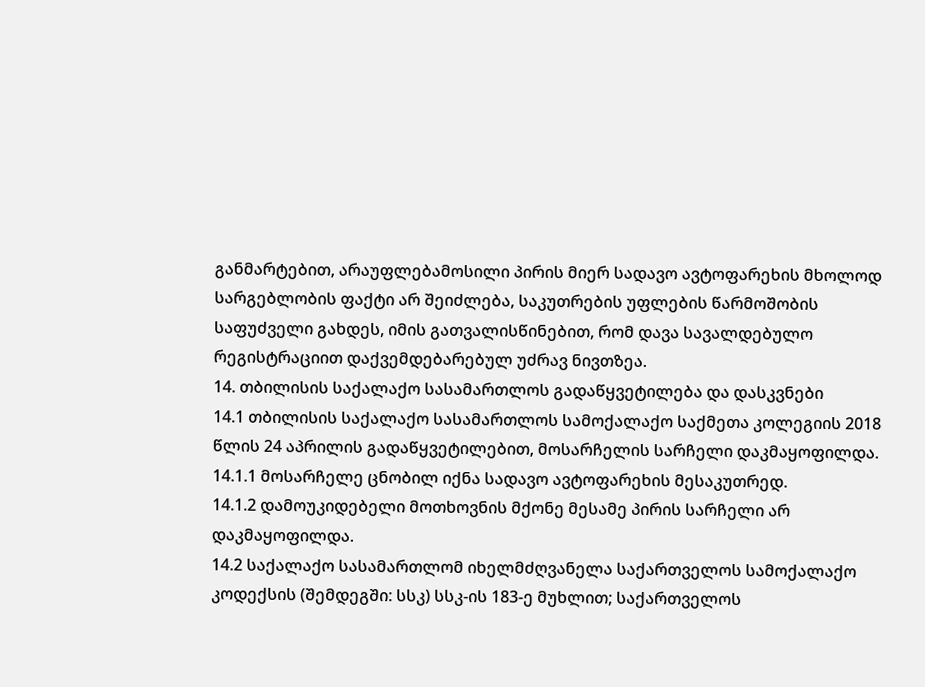განმარტებით, არაუფლებამოსილი პირის მიერ სადავო ავტოფარეხის მხოლოდ სარგებლობის ფაქტი არ შეიძლება, საკუთრების უფლების წარმოშობის საფუძველი გახდეს, იმის გათვალისწინებით, რომ დავა სავალდებულო რეგისტრაციით დაქვემდებარებულ უძრავ ნივთზეა.
14. თბილისის საქალაქო სასამართლოს გადაწყვეტილება და დასკვნები
14.1 თბილისის საქალაქო სასამართლოს სამოქალაქო საქმეთა კოლეგიის 2018 წლის 24 აპრილის გადაწყვეტილებით, მოსარჩელის სარჩელი დაკმაყოფილდა.
14.1.1 მოსარჩელე ცნობილ იქნა სადავო ავტოფარეხის მესაკუთრედ.
14.1.2 დამოუკიდებელი მოთხოვნის მქონე მესამე პირის სარჩელი არ დაკმაყოფილდა.
14.2 საქალაქო სასამართლომ იხელმძღვანელა საქართველოს სამოქალაქო კოდექსის (შემდეგში: სსკ) სსკ-ის 183-ე მუხლით; საქართველოს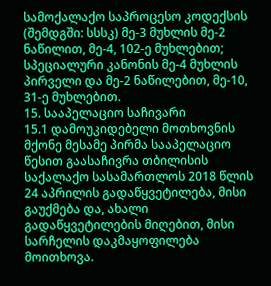სამოქალაქო საპროცესო კოდექსის (შემდგში: სსსკ) მე-3 მუხლის მე-2 ნაწილით, მე-4, 102-ე მუხლებით; სპეციალური კანონის მე-4 მუხლის პირველი და მე-2 ნაწილებით, მე-10, 31-ე მუხლებით.
15. სააპელაციო საჩივარი
15.1 დამოუკიდებელი მოთხოვნის მქონე მესამე პირმა სააპელაციო წესით გაასაჩივრა თბილისის საქალაქო სასამართლოს 2018 წლის 24 აპრილის გადაწყვეტილება, მისი გაუქმება და, ახალი გადაწყვეტილების მიღებით, მისი სარჩელის დაკმაყოფილება მოითხოვა.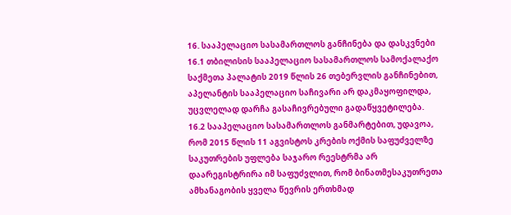16. სააპელაციო სასამართლოს განჩინება და დასკვნები
16.1 თბილისის სააპელაციო სასამართლოს სამოქალაქო საქმეთა პალატის 2019 წლის 26 თებერვლის განჩინებით, აპელანტის სააპელაციო საჩივარი არ დაკმაყოფილდა, უცვლელად დარჩა გასაჩივრებული გადაწყვეტილება.
16.2 სააპელაციო სასამართლოს განმარტებით, უდავოა, რომ 2015 წლის 11 აგვისტოს კრების ოქმის საფუძველზე საკუთრების უფლება საჯარო რეესტრმა არ დაარეგისტრირა იმ საფუძვლით, რომ ბინათმესაკუთრეთა ამხანაგობის ყველა წევრის ერთხმად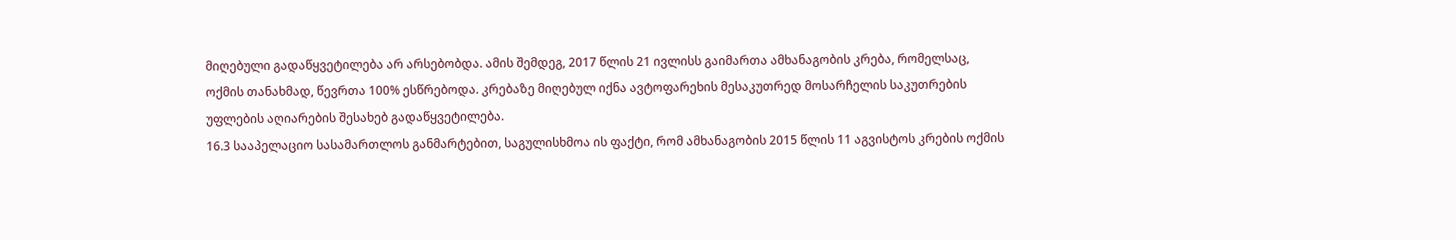მიღებული გადაწყვეტილება არ არსებობდა. ამის შემდეგ, 2017 წლის 21 ივლისს გაიმართა ამხანაგობის კრება, რომელსაც, ოქმის თანახმად, წევრთა 100% ესწრებოდა. კრებაზე მიღებულ იქნა ავტოფარეხის მესაკუთრედ მოსარჩელის საკუთრების უფლების აღიარების შესახებ გადაწყვეტილება.
16.3 სააპელაციო სასამართლოს განმარტებით, საგულისხმოა ის ფაქტი, რომ ამხანაგობის 2015 წლის 11 აგვისტოს კრების ოქმის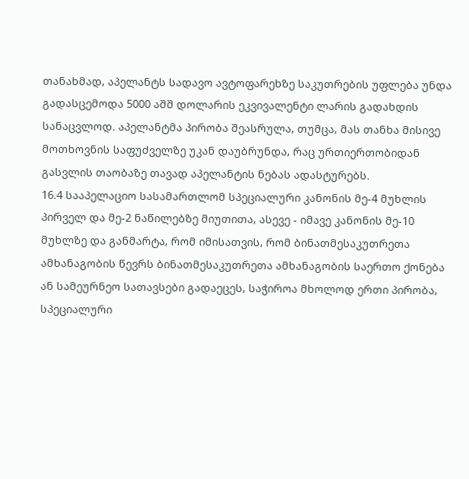თანახმად, აპელანტს სადავო ავტოფარეხზე საკუთრების უფლება უნდა გადასცემოდა 5000 აშშ დოლარის ეკვივალენტი ლარის გადახდის სანაცვლოდ. აპელანტმა პირობა შეასრულა, თუმცა, მას თანხა მისივე მოთხოვნის საფუძველზე უკან დაუბრუნდა, რაც ურთიერთობიდან გასვლის თაობაზე თავად აპელანტის ნებას ადასტურებს.
16.4 სააპელაციო სასამართლომ სპეციალური კანონის მე-4 მუხლის პირველ და მე-2 ნაწილებზე მიუთითა, ასევე - იმავე კანონის მე-10 მუხლზე და განმარტა, რომ იმისათვის, რომ ბინათმესაკუთრეთა ამხანაგობის წევრს ბინათმესაკუთრეთა ამხანაგობის საერთო ქონება ან სამეურნეო სათავსები გადაეცეს, საჭიროა მხოლოდ ერთი პირობა, სპეციალური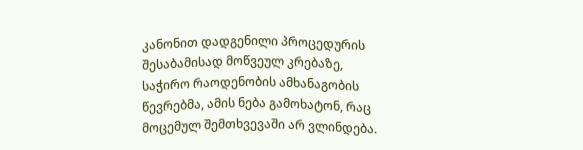კანონით დადგენილი პროცედურის შესაბამისად მოწვეულ კრებაზე, საჭირო რაოდენობის ამხანაგობის წევრებმა, ამის ნება გამოხატონ, რაც მოცემულ შემთხვევაში არ ვლინდება.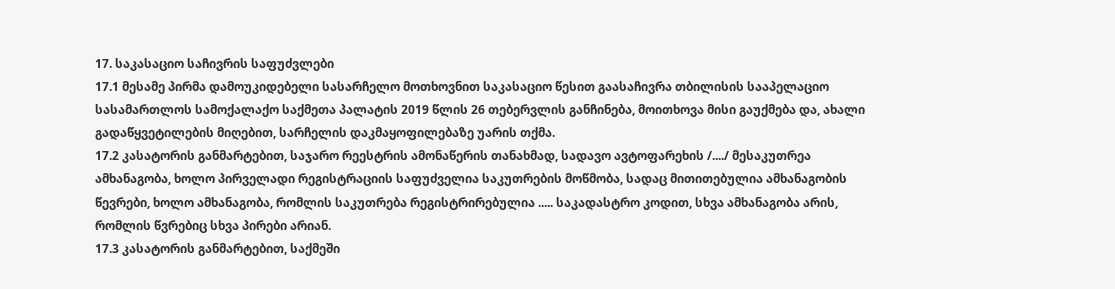17. საკასაციო საჩივრის საფუძვლები
17.1 მესამე პირმა დამოუკიდებელი სასარჩელო მოთხოვნით საკასაციო წესით გაასაჩივრა თბილისის სააპელაციო სასამართლოს სამოქალაქო საქმეთა პალატის 2019 წლის 26 თებერვლის განჩინება, მოითხოვა მისი გაუქმება და, ახალი გადაწყვეტილების მიღებით, სარჩელის დაკმაყოფილებაზე უარის თქმა.
17.2 კასატორის განმარტებით, საჯარო რეესტრის ამონაწერის თანახმად, სადავო ავტოფარეხის /..../ მესაკუთრეა ამხანაგობა, ხოლო პირველადი რეგისტრაციის საფუძველია საკუთრების მოწმობა, სადაც მითითებულია ამხანაგობის წევრები, ხოლო ამხანაგობა, რომლის საკუთრება რეგისტრირებულია ..... საკადასტრო კოდით, სხვა ამხანაგობა არის, რომლის წვრებიც სხვა პირები არიან.
17.3 კასატორის განმარტებით, საქმეში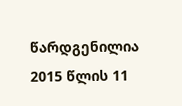წარდგენილია 2015 წლის 11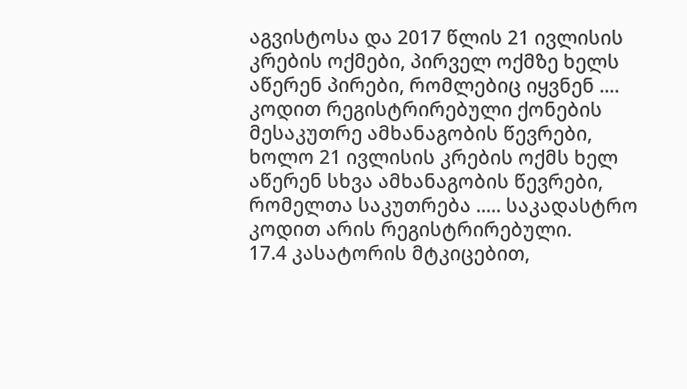აგვისტოსა და 2017 წლის 21 ივლისის კრების ოქმები, პირველ ოქმზე ხელს აწერენ პირები, რომლებიც იყვნენ .... კოდით რეგისტრირებული ქონების მესაკუთრე ამხანაგობის წევრები, ხოლო 21 ივლისის კრების ოქმს ხელ აწერენ სხვა ამხანაგობის წევრები, რომელთა საკუთრება ..... საკადასტრო კოდით არის რეგისტრირებული.
17.4 კასატორის მტკიცებით,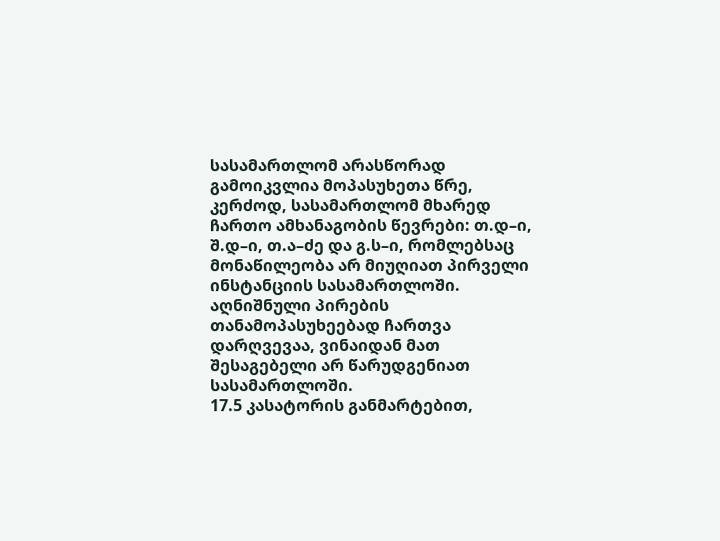სასამართლომ არასწორად გამოიკვლია მოპასუხეთა წრე, კერძოდ, სასამართლომ მხარედ ჩართო ამხანაგობის წევრები: თ.დ–ი, შ.დ–ი, თ.ა–ძე და გ.ს–ი, რომლებსაც მონაწილეობა არ მიუღიათ პირველი ინსტანციის სასამართლოში. აღნიშნული პირების თანამოპასუხეებად ჩართვა დარღვევაა, ვინაიდან მათ შესაგებელი არ წარუდგენიათ სასამართლოში.
17.5 კასატორის განმარტებით,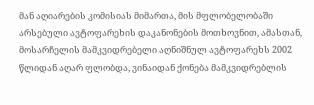მან აღიარების კომისიას მიმართა, მის მფლობელობაში არსებული ავტოფარეხის დაკანონების მოთხოვნით, ამასთან, მოსარჩელის მამკვიდრებელი აღნიშნულ ავტოფარეხს 2002 წლიდან აღარ ფლობდა, ვინაიდან ქონება მამკვიდრებლის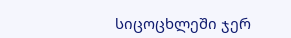სიცოცხლეში ჯერ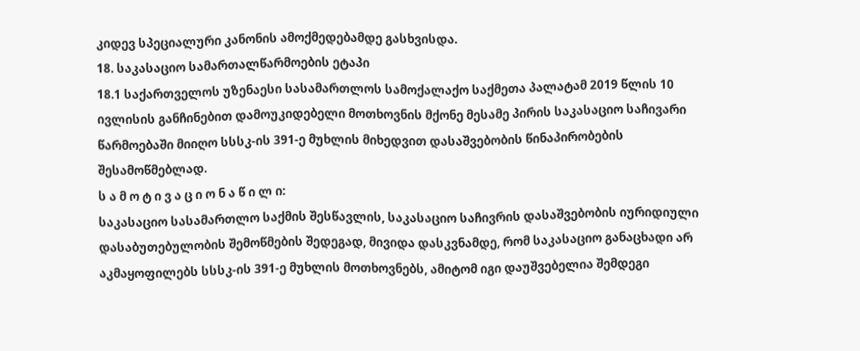კიდევ სპეციალური კანონის ამოქმედებამდე გასხვისდა.
18. საკასაციო სამართალწარმოების ეტაპი
18.1 საქართველოს უზენაესი სასამართლოს სამოქალაქო საქმეთა პალატამ 2019 წლის 10 ივლისის განჩინებით დამოუკიდებელი მოთხოვნის მქონე მესამე პირის საკასაციო საჩივარი წარმოებაში მიიღო სსსკ-ის 391-ე მუხლის მიხედვით დასაშვებობის წინაპირობების შესამოწმებლად.
ს ა მ ო ტ ი ვ ა ც ი ო ნ ა წ ი ლ ი:
საკასაციო სასამართლო საქმის შესწავლის, საკასაციო საჩივრის დასაშვებობის იურიდიული დასაბუთებულობის შემოწმების შედეგად, მივიდა დასკვნამდე, რომ საკასაციო განაცხადი არ აკმაყოფილებს სსსკ-ის 391-ე მუხლის მოთხოვნებს, ამიტომ იგი დაუშვებელია შემდეგი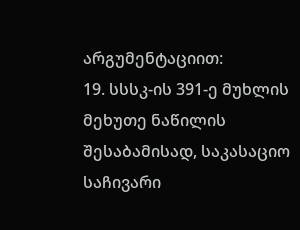არგუმენტაციით:
19. სსსკ-ის 391-ე მუხლის მეხუთე ნაწილის შესაბამისად, საკასაციო საჩივარი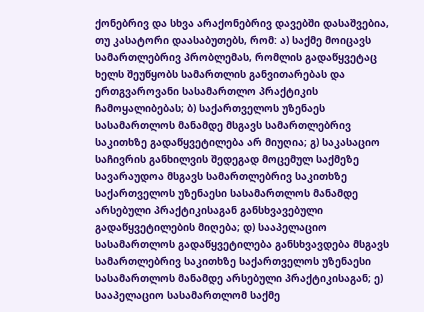ქონებრივ და სხვა არაქონებრივ დავებში დასაშვებია, თუ კასატორი დაასაბუთებს, რომ: ა) საქმე მოიცავს სამართლებრივ პრობლემას, რომლის გადაწყვეტაც ხელს შეუწყობს სამართლის განვითარებას და ერთგვაროვანი სასამართლო პრაქტიკის ჩამოყალიბებას; ბ) საქართველოს უზენაეს სასამართლოს მანამდე მსგავს სამართლებრივ საკითხზე გადაწყვეტილება არ მიუღია; გ) საკასაციო საჩივრის განხილვის შედეგად მოცემულ საქმეზე სავარაუდოა მსგავს სამართლებრივ საკითხზე საქართველოს უზენაესი სასამართლოს მანამდე არსებული პრაქტიკისაგან განსხვავებული გადაწყვეტილების მიღება; დ) სააპელაციო სასამართლოს გადაწყვეტილება განსხვავდება მსგავს სამართლებრივ საკითხზე საქართველოს უზენაესი სასამართლოს მანამდე არსებული პრაქტიკისაგან; ე) სააპელაციო სასამართლომ საქმე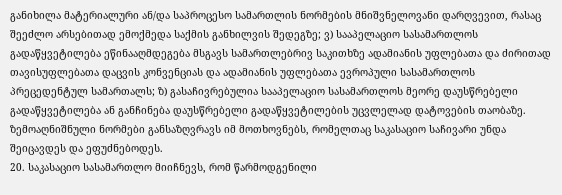განიხილა მატერიალური ან/და საპროცესო სამართლის ნორმების მნიშვნელოვანი დარღვევით, რასაც შეეძლო არსებითად ემოქმედა საქმის განხილვის შედეგზე; ვ) სააპელაციო სასამართლოს გადაწყვეტილება ეწინააღმდეგება მსგავს სამართლებრივ საკითხზე ადამიანის უფლებათა და ძირითად თავისუფლებათა დაცვის კონვენციას და ადამიანის უფლებათა ევროპული სასამართლოს პრეცედენტულ სამართალს; ზ) გასაჩივრებულია სააპელაციო სასამართლოს მეორე დაუსწრებელი გადაწყვეტილება ან განჩინება დაუსწრებელი გადაწყვეტილების უცვლელად დატოვების თაობაზე. ზემოაღნიშნული ნორმები განსაზღვრავს იმ მოთხოვნებს, რომელთაც საკასაციო საჩივარი უნდა შეიცავდეს და ეფუძნებოდეს.
20. საკასაციო სასამართლო მიიჩნევს, რომ წარმოდგენილი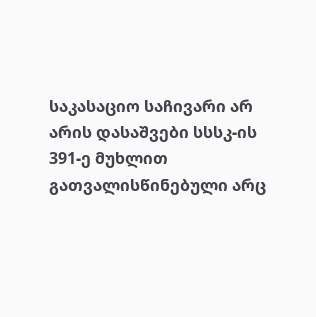საკასაციო საჩივარი არ არის დასაშვები სსსკ-ის 391-ე მუხლით გათვალისწინებული არც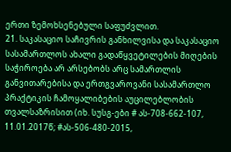ერთი ზემოხსენებული საფუძვლით.
21. საკასაციო საჩივრის განხილვისა და საკასაციო სასამართლოს ახალი გადაწყვეტილების მიღების საჭიროება არ არსებობს არც სამართლის განვითარებისა და ერთგვაროვანი სასამართლო პრაქტიკის ჩამოყალიბების აუცილებლობის თვალსაზრისით (იხ. სუსგ-ები # ას-708-662-107, 11.01.2017წ; #ას-506-480-2015,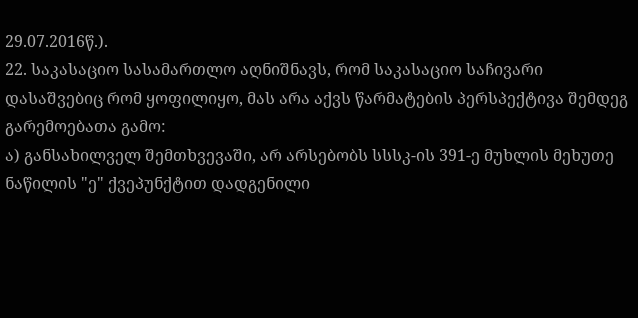29.07.2016წ.).
22. საკასაციო სასამართლო აღნიშნავს, რომ საკასაციო საჩივარი დასაშვებიც რომ ყოფილიყო, მას არა აქვს წარმატების პერსპექტივა შემდეგ გარემოებათა გამო:
ა) განსახილველ შემთხვევაში, არ არსებობს სსსკ-ის 391-ე მუხლის მეხუთე ნაწილის "ე" ქვეპუნქტით დადგენილი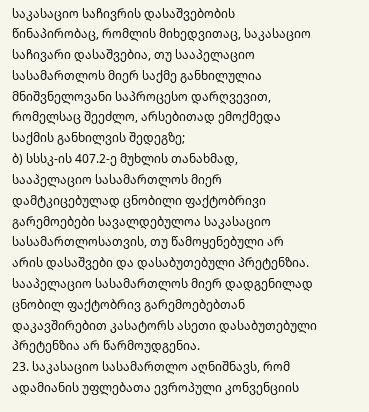საკასაციო საჩივრის დასაშვებობის წინაპირობაც, რომლის მიხედვითაც, საკასაციო საჩივარი დასაშვებია, თუ სააპელაციო სასამართლოს მიერ საქმე განხილულია მნიშვნელოვანი საპროცესო დარღვევით, რომელსაც შეეძლო, არსებითად ემოქმედა საქმის განხილვის შედეგზე;
ბ) სსსკ-ის 407.2-ე მუხლის თანახმად, სააპელაციო სასამართლოს მიერ დამტკიცებულად ცნობილი ფაქტობრივი გარემოებები სავალდებულოა საკასაციო სასამართლოსათვის, თუ წამოყენებული არ არის დასაშვები და დასაბუთებული პრეტენზია. სააპელაციო სასამართლოს მიერ დადგენილად ცნობილ ფაქტობრივ გარემოებებთან დაკავშირებით კასატორს ასეთი დასაბუთებული პრეტენზია არ წარმოუდგენია.
23. საკასაციო სასამართლო აღნიშნავს, რომ ადამიანის უფლებათა ევროპული კონვენციის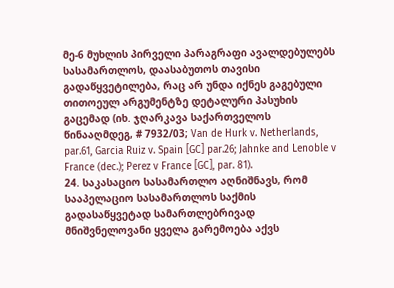მე-6 მუხლის პირველი პარაგრაფი ავალდებულებს სასამართლოს, დაასაბუთოს თავისი გადაწყვეტილება, რაც არ უნდა იქნეს გაგებული თითოეულ არგუმენტზე დეტალური პასუხის გაცემად (იხ. ჯღარკავა საქართველოს წინააღმდეგ, # 7932/03; Van de Hurk v. Netherlands, par.61, Garcia Ruiz v. Spain [GC] par.26; Jahnke and Lenoble v France (dec.); Perez v France [GC], par. 81).
24. საკასაციო სასამართლო აღნიშნავს, რომ სააპელაციო სასამართლოს საქმის გადასაწყვეტად სამართლებრივად მნიშვნელოვანი ყველა გარემოება აქვს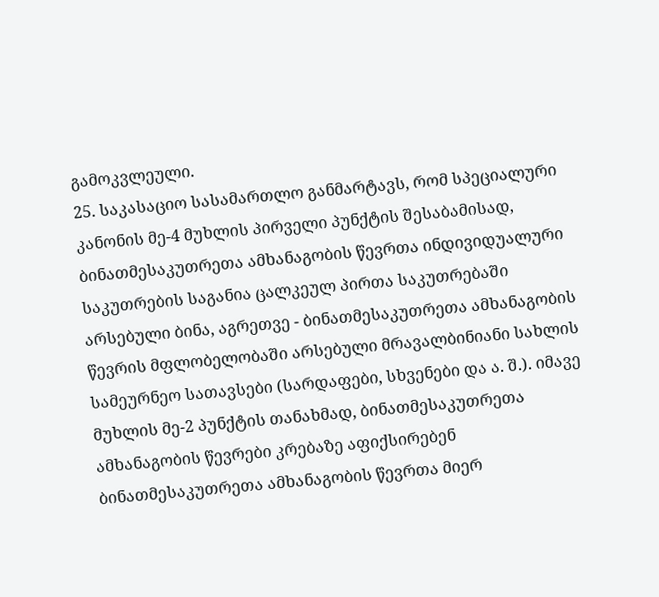გამოკვლეული.
25. საკასაციო სასამართლო განმარტავს, რომ სპეციალური კანონის მე-4 მუხლის პირველი პუნქტის შესაბამისად, ბინათმესაკუთრეთა ამხანაგობის წევრთა ინდივიდუალური საკუთრების საგანია ცალკეულ პირთა საკუთრებაში არსებული ბინა, აგრეთვე - ბინათმესაკუთრეთა ამხანაგობის წევრის მფლობელობაში არსებული მრავალბინიანი სახლის სამეურნეო სათავსები (სარდაფები, სხვენები და ა. შ.). იმავე მუხლის მე-2 პუნქტის თანახმად, ბინათმესაკუთრეთა ამხანაგობის წევრები კრებაზე აფიქსირებენ ბინათმესაკუთრეთა ამხანაგობის წევრთა მიერ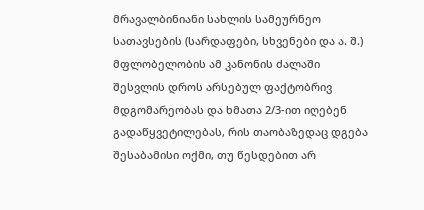მრავალბინიანი სახლის სამეურნეო სათავსების (სარდაფები, სხვენები და ა. შ.) მფლობელობის ამ კანონის ძალაში შესვლის დროს არსებულ ფაქტობრივ მდგომარეობას და ხმათა 2/3-ით იღებენ გადაწყვეტილებას, რის თაობაზედაც დგება შესაბამისი ოქმი, თუ წესდებით არ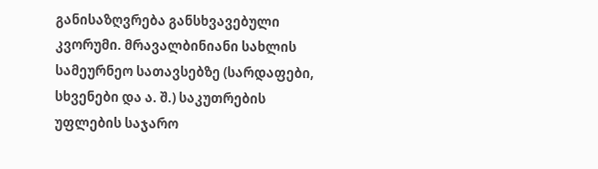განისაზღვრება განსხვავებული კვორუმი. მრავალბინიანი სახლის სამეურნეო სათავსებზე (სარდაფები, სხვენები და ა. შ.) საკუთრების უფლების საჯარო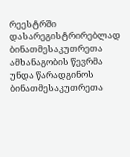რეესტრში დასარეგისტრირებლად ბინათმესაკუთრეთა ამხანაგობის წევრმა უნდა წარადგინოს ბინათმესაკუთრეთა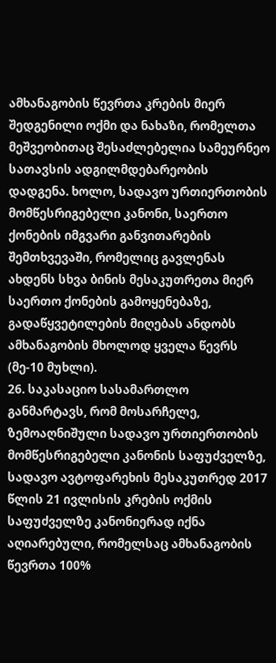ამხანაგობის წევრთა კრების მიერ შედგენილი ოქმი და ნახაზი, რომელთა მეშვეობითაც შესაძლებელია სამეურნეო სათავსის ადგილმდებარეობის დადგენა. ხოლო, სადავო ურთიერთობის მომწესრიგებელი კანონი, საერთო ქონების იმგვარი განვითარების შემთხვევაში, რომელიც გავლენას ახდენს სხვა ბინის მესაკუთრეთა მიერ საერთო ქონების გამოყენებაზე, გადაწყვეტილების მიღებას ანდობს ამხანაგობის მხოლოდ ყველა წევრს (მე-10 მუხლი).
26. საკასაციო სასამართლო განმარტავს, რომ მოსარჩელე, ზემოაღნიშული სადავო ურთიერთობის მომწესრიგებელი კანონის საფუძველზე, სადავო ავტოფარეხის მესაკუთრედ 2017 წლის 21 ივლისის კრების ოქმის საფუძველზე კანონიერად იქნა აღიარებული, რომელსაც ამხანაგობის წევრთა 100%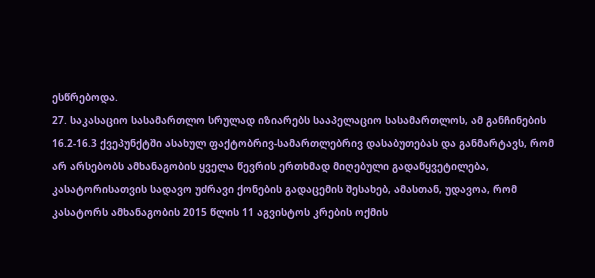ესწრებოდა.
27. საკასაციო სასამართლო სრულად იზიარებს სააპელაციო სასამართლოს, ამ განჩინების 16.2-16.3 ქვეპუნქტში ასახულ ფაქტობრივ-სამართლებრივ დასაბუთებას და განმარტავს, რომ არ არსებობს ამხანაგობის ყველა წევრის ერთხმად მიღებული გადაწყვეტილება, კასატორისათვის სადავო უძრავი ქონების გადაცემის შესახებ, ამასთან, უდავოა, რომ კასატორს ამხანაგობის 2015 წლის 11 აგვისტოს კრების ოქმის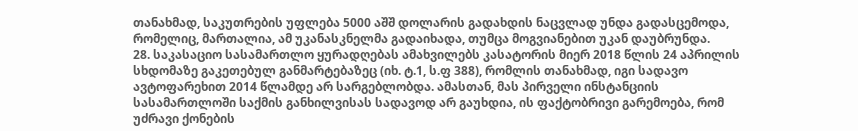თანახმად, საკუთრების უფლება 5000 აშშ დოლარის გადახდის ნაცვლად უნდა გადასცემოდა, რომელიც, მართალია, ამ უკანასკნელმა გადაიხადა, თუმცა მოგვიანებით უკან დაუბრუნდა.
28. საკასაციო სასამართლო ყურადღებას ამახვილებს კასატორის მიერ 2018 წლის 24 აპრილის სხდომაზე გაკეთებულ განმარტებაზეც (იხ. ტ.1, ს.ფ 388), რომლის თანახმად, იგი სადავო ავტოფარეხით 2014 წლამდე არ სარგებლობდა. ამასთან, მას პირველი ინსტანციის სასამართლოში საქმის განხილვისას სადავოდ არ გაუხდია, ის ფაქტობრივი გარემოება, რომ უძრავი ქონების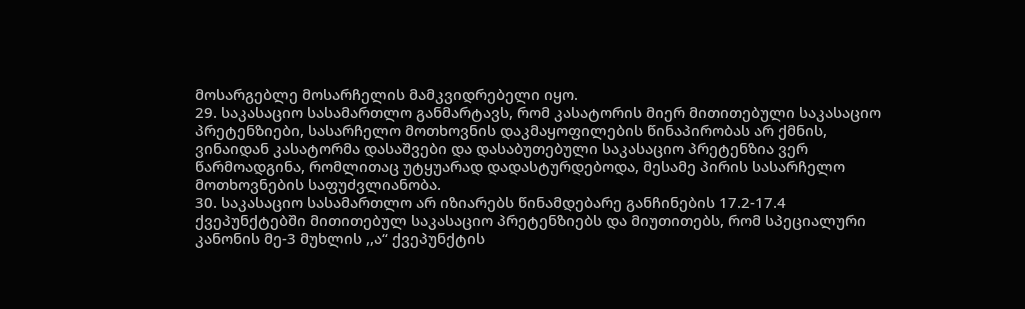მოსარგებლე მოსარჩელის მამკვიდრებელი იყო.
29. საკასაციო სასამართლო განმარტავს, რომ კასატორის მიერ მითითებული საკასაციო პრეტენზიები, სასარჩელო მოთხოვნის დაკმაყოფილების წინაპირობას არ ქმნის, ვინაიდან კასატორმა დასაშვები და დასაბუთებული საკასაციო პრეტენზია ვერ წარმოადგინა, რომლითაც უტყუარად დადასტურდებოდა, მესამე პირის სასარჩელო მოთხოვნების საფუძვლიანობა.
30. საკასაციო სასამართლო არ იზიარებს წინამდებარე განჩინების 17.2-17.4 ქვეპუნქტებში მითითებულ საკასაციო პრეტენზიებს და მიუთითებს, რომ სპეციალური კანონის მე-3 მუხლის ,,ა“ ქვეპუნქტის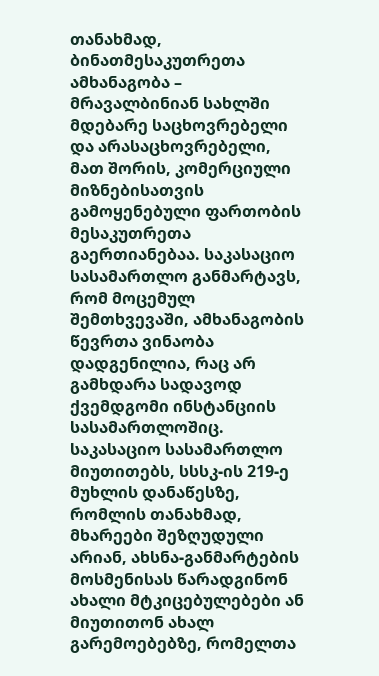თანახმად, ბინათმესაკუთრეთა ამხანაგობა – მრავალბინიან სახლში მდებარე საცხოვრებელი და არასაცხოვრებელი, მათ შორის, კომერციული მიზნებისათვის გამოყენებული ფართობის მესაკუთრეთა გაერთიანებაა. საკასაციო სასამართლო განმარტავს, რომ მოცემულ შემთხვევაში, ამხანაგობის წევრთა ვინაობა დადგენილია, რაც არ გამხდარა სადავოდ ქვემდგომი ინსტანციის სასამართლოშიც. საკასაციო სასამართლო მიუთითებს, სსსკ-ის 219-ე მუხლის დანაწესზე, რომლის თანახმად, მხარეები შეზღუდული არიან, ახსნა-განმარტების მოსმენისას წარადგინონ ახალი მტკიცებულებები ან მიუთითონ ახალ გარემოებებზე, რომელთა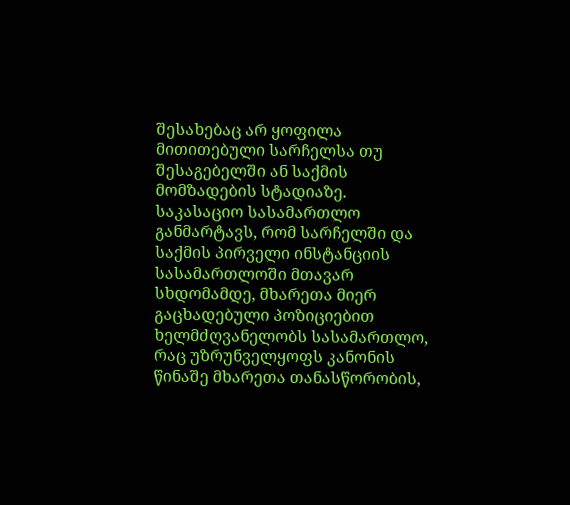შესახებაც არ ყოფილა მითითებული სარჩელსა თუ შესაგებელში ან საქმის მომზადების სტადიაზე. საკასაციო სასამართლო განმარტავს, რომ სარჩელში და საქმის პირველი ინსტანციის სასამართლოში მთავარ სხდომამდე, მხარეთა მიერ გაცხადებული პოზიციებით ხელმძღვანელობს სასამართლო, რაც უზრუნველყოფს კანონის წინაშე მხარეთა თანასწორობის,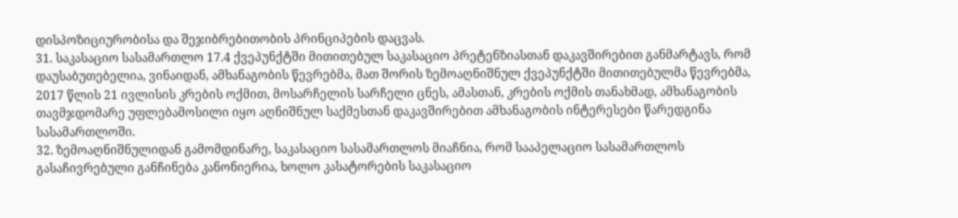დისპოზიციურობისა და შეჯიბრებითობის პრინციპების დაცვას.
31. საკასაციო სასამართლო 17.4 ქვეპუნქტში მითითებულ საკასაციო პრეტენზიასთან დაკავშირებით განმარტავს, რომ დაუსაბუთებელია, ვინაიდან, ამხანაგობის წევრებმა, მათ შორის ზემოაღნიშნულ ქვეპუნქტში მითითებულმა წევრებმა, 2017 წლის 21 ივლისის კრების ოქმით, მოსარჩელის სარჩელი ცნეს, ამასთან, კრების ოქმის თანახმად, ამხანაგობის თავმჯდომარე უფლებამოსილი იყო აღნიშნულ საქმესთან დაკავშირებით ამხანაგობის ინტერესები წარედგინა სასამართლოში.
32. ზემოაღნიშნულიდან გამომდინარე, საკასაციო სასამართლოს მიაჩნია, რომ სააპელაციო სასამართლოს გასაჩივრებული განჩინება კანონიერია, ხოლო კასატორების საკასაციო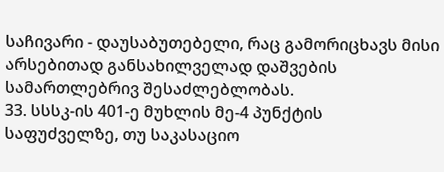საჩივარი - დაუსაბუთებელი, რაც გამორიცხავს მისი არსებითად განსახილველად დაშვების სამართლებრივ შესაძლებლობას.
33. სსსკ-ის 401-ე მუხლის მე-4 პუნქტის საფუძველზე, თუ საკასაციო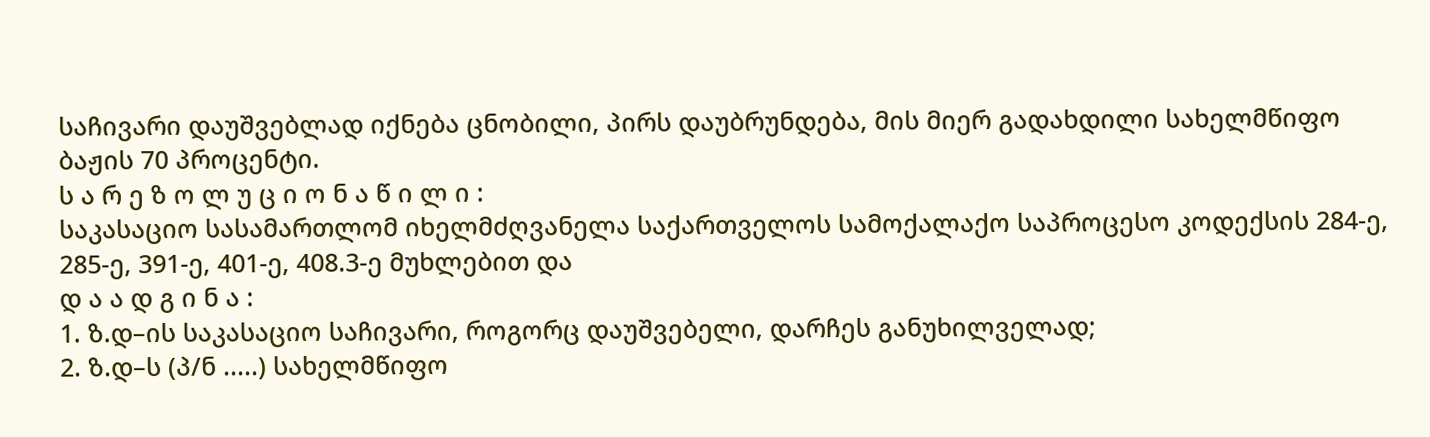საჩივარი დაუშვებლად იქნება ცნობილი, პირს დაუბრუნდება, მის მიერ გადახდილი სახელმწიფო ბაჟის 70 პროცენტი.
ს ა რ ე ზ ო ლ უ ც ი ო ნ ა წ ი ლ ი :
საკასაციო სასამართლომ იხელმძღვანელა საქართველოს სამოქალაქო საპროცესო კოდექსის 284-ე, 285-ე, 391-ე, 401-ე, 408.3-ე მუხლებით და
დ ა ა დ გ ი ნ ა :
1. ზ.დ–ის საკასაციო საჩივარი, როგორც დაუშვებელი, დარჩეს განუხილველად;
2. ზ.დ–ს (პ/ნ .....) სახელმწიფო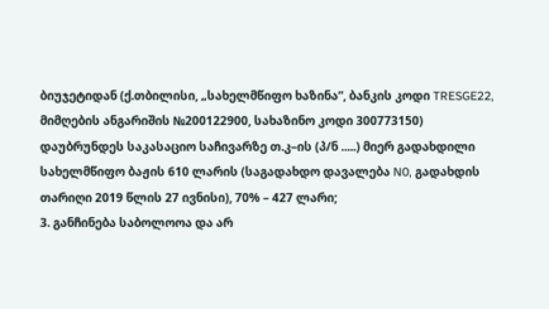ბიუჯეტიდან (ქ.თბილისი, „სახელმწიფო ხაზინა“, ბანკის კოდი TRESGE22, მიმღების ანგარიშის №200122900, სახაზინო კოდი 300773150) დაუბრუნდეს საკასაციო საჩივარზე თ.კ–ის (პ/ნ .....) მიერ გადახდილი სახელმწიფო ბაჟის 610 ლარის (საგადახდო დავალება N0, გადახდის თარიღი 2019 წლის 27 ივნისი), 70% – 427 ლარი;
3. განჩინება საბოლოოა და არ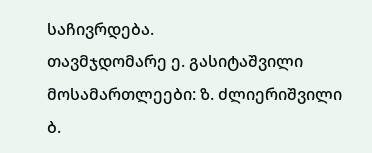საჩივრდება.
თავმჯდომარე ე. გასიტაშვილი
მოსამართლეები: ზ. ძლიერიშვილი
ბ.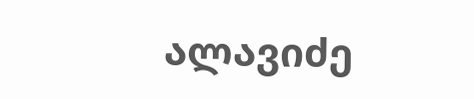ალავიძე